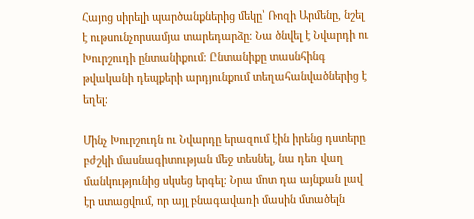Հայոց սիրելի պարծանքներից մեկը՝ Ռոզի Արմենը, նշել է ութսունչորսամյա տարեդարձը։ Նա ծնվել է Նվարդի ու Խուրշուդի ընտանիքում։ Ընտանիքը տասնհինգ թվականի դեպքերի արդյունքում տեղահանվածներից է եղել։

Մինչ Խուրշուդն ու Նվարդը երազում էին իրենց դստերը բժշկի մասնագիտության մեջ տեսնել, նա դեռ վաղ մանկությունից սկսեց երգել։ Նրա մոտ դա այնքան լավ էր ստացվում, որ այլ բնագավառի մասին մտածելն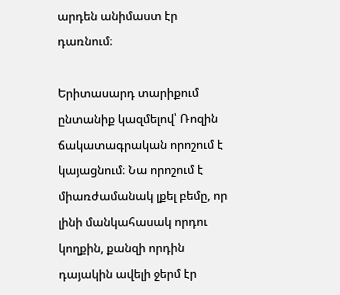արդեն անիմաստ էր դառնում։

Երիտասարդ տարիքում ընտանիք կազմելով՝ Ռոզին ճակատագրական որոշում է կայացնում։ Նա որոշում է միառժամանակ լքել բեմը, որ լինի մանկահասակ որդու կողքին, քանզի որդին դայակին ավելի ջերմ էր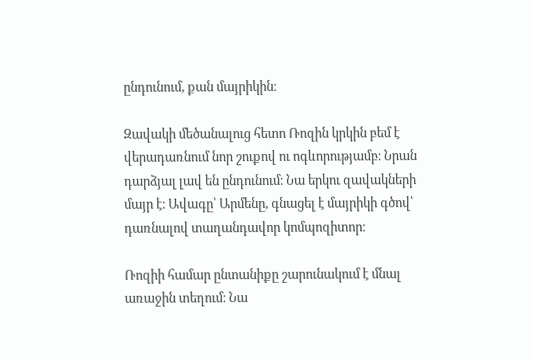ընդունում, քան մայրիկին։

Զավակի մեծանալուց հետո Ռոզին կրկին բեմ է վերադառնում նոր շուքով ու ոգևորությամբ։ Նրան դարձյալ լավ են ընդունում։ Նա երկու զավակների մայր է։ Ավագը՝ Արմենը, գնացել է մայրիկի գծով՝ դառնալով տաղանդավոր կոմպոզիտոր։

Ռոզիի համար ընտանիքը շարունակում է մնալ առաջին տեղում։ Նա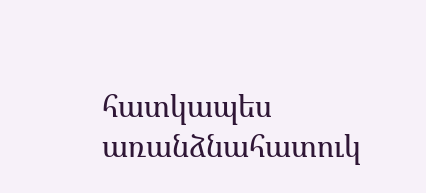հատկապես առանձնահատուկ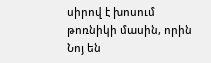սիրով է խոսում թոռնիկի մասին, որին Նոյ են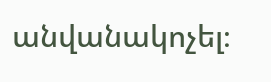անվանակոչել։